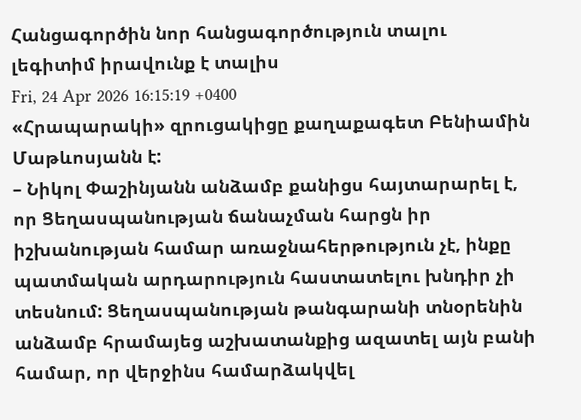Հանցագործին նոր հանցագործություն տալու լեգիտիմ իրավունք է տալիս
Fri, 24 Apr 2026 16:15:19 +0400
«Հրապարակի» զրուցակիցը քաղաքագետ Բենիամին Մաթևոսյանն է:
– Նիկոլ Փաշինյանն անձամբ քանիցս հայտարարել է, որ Ցեղասպանության ճանաչման հարցն իր իշխանության համար առաջնահերթություն չէ, ինքը պատմական արդարություն հաստատելու խնդիր չի տեսնում: Ցեղասպանության թանգարանի տնօրենին անձամբ հրամայեց աշխատանքից ազատել այն բանի համար, որ վերջինս համարձակվել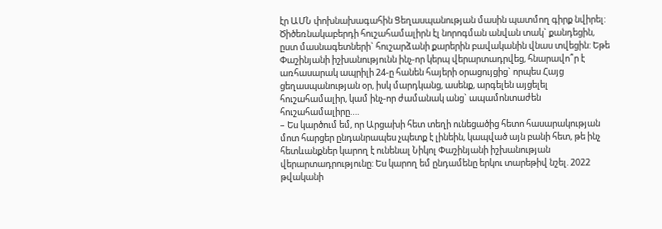էր ԱՄՆ փոխնախագահին Ցեղասպանության մասին պատմող գիրք նվիրել: Ծիծեռնակաբերդի հուշահամալիրն էլ նորոգման անվան տակ` քանդեցին, ըստ մասնագետների` հուշարձանի քարերին բավականին վնաս տվեցին: Եթե Փաշինյանի իշխանությունն ինչ-որ կերպ վերարտադրվեց, հնարավո՞ր է առհասարակ ապրիլի 24-ը հանեն հայերի օրացույցից` որպես Հայց ցեղասպանության օր, իսկ մարդկանց, ասենք, արգելեն այցելել հուշահամալիր, կամ ինչ-որ ժամանակ անց` ապամոնտաժեն հուշահամալիրը….
– Ես կարծում եմ, որ Արցախի հետ տեղի ունեցածից հետո հասարակության մոտ հարցեր ընդանրապես չպետք է լինեին, կապված այն բանի հետ, թե ինչ հետևանքներ կարող է ունենալ Նիկոլ Փաշինյանի իշխանության վերարտադրությունը: Ես կարող եմ ընդամենը երկու տարեթիվ նշել. 2022 թվականի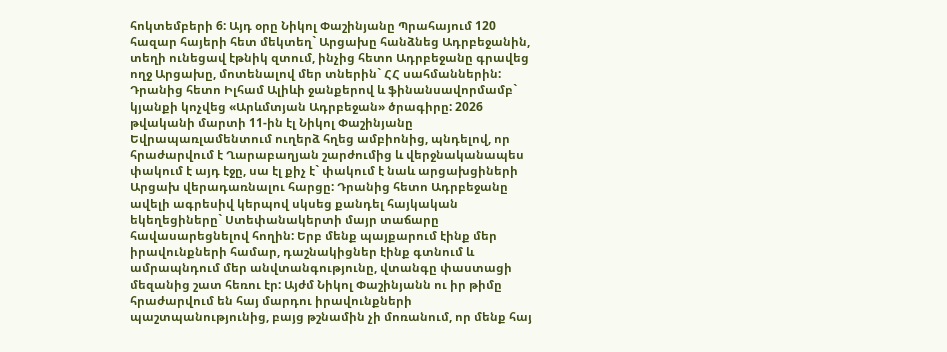հոկտեմբերի 6: Այդ օրը Նիկոլ Փաշինյանը Պրահայում 120 հազար հայերի հետ մեկտեղ` Արցախը հանձնեց Ադրբեջանին, տեղի ունեցավ էթնիկ զտում, ինչից հետո Ադրբեջանը գրավեց ողջ Արցախը, մոտենալով մեր տներին` ՀՀ սահմաններին: Դրանից հետո Իլհամ Ալիևի ջանքերով և ֆինանսավորմամբ` կյանքի կոչվեց «Արևմտյան Ադրբեջան» ծրագիրը: 2026 թվականի մարտի 11-ին էլ Նիկոլ Փաշինյանը Եվրապառլամենտում ուղերձ հղեց ամբիոնից, պնդելով, որ հրաժարվում է Ղարաբաղյան շարժումից և վերջնականապես փակում է այդ էջը, սա էլ քիչ է` փակում է նաև արցախցիների Արցախ վերադառնալու հարցը: Դրանից հետո Ադրբեջանը ավելի ագրեսիվ կերպով սկսեց քանդել հայկական եկեղեցիները` Ստեփանակերտի մայր տաճարը հավասարեցնելով հողին: Երբ մենք պայքարում էինք մեր իրավունքների համար, դաշնակիցներ էինք գտնում և ամրապնդում մեր անվտանգությունը, վտանգը փաստացի մեզանից շատ հեռու էր: Այժմ Նիկոլ Փաշինյանն ու իր թիմը հրաժարվում են հայ մարդու իրավունքների պաշտպանությունից, բայց թշնամին չի մոռանում, որ մենք հայ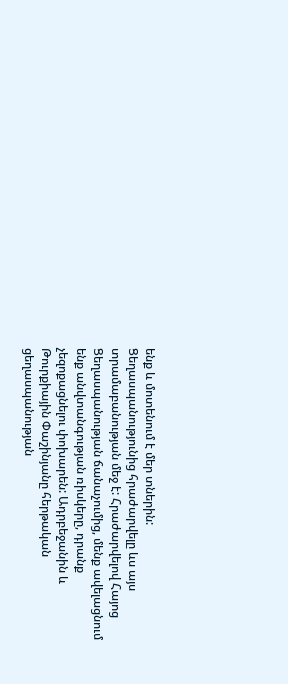ենք և մոտենում է մեր տներին: Ցեղասպանությունից հրաժարվելը ևս այս տրամաբանության մեջ է: Հրաժարվելով Հայոց Ցեղասպանության ճանաչումից, մենք ավելացնում ենք անվտանգության ռիսկերը, դրանք չեզոքացնելու փոխարեն: Ադրբեջանին և Թուրքիային Փաշինյանը հերթական ցեղասպանության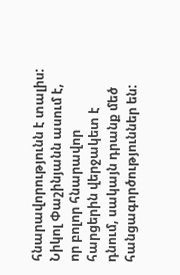հնարավորությունն է տալիս: Նիկոլ Փաշինյանն ասում է, որ բոլոր հնարավոր հարցերին վերջակետ է դնում, սակայն դրանք մեծ հանցագործություններ են: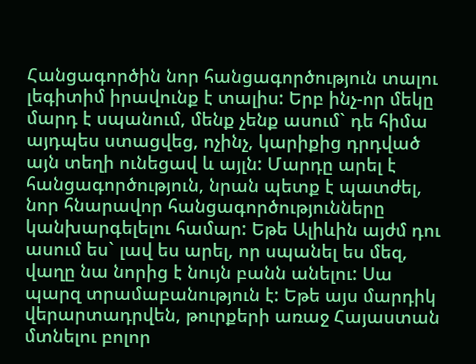Հանցագործին նոր հանցագործություն տալու լեգիտիմ իրավունք է տալիս: Երբ ինչ-որ մեկը մարդ է սպանում, մենք չենք ասում` դե հիմա այդպես ստացվեց, ոչինչ, կարիքից դրդված այն տեղի ունեցավ և այլն: Մարդը արել է հանցագործություն, նրան պետք է պատժել, նոր հնարավոր հանցագործությունները կանխարգելելու համար: Եթե Ալիևին այժմ դու ասում ես` լավ ես արել, որ սպանել ես մեզ, վաղը նա նորից է նույն բանն անելու: Սա պարզ տրամաբանություն է: Եթե այս մարդիկ վերարտադրվեն, թուրքերի առաջ Հայաստան մտնելու բոլոր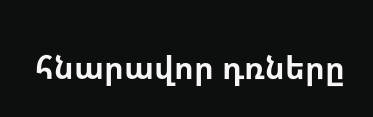հնարավոր դռները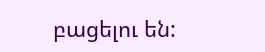բացելու են: